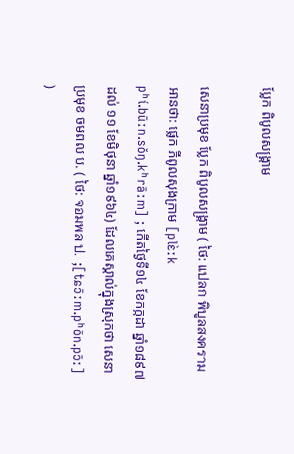ប្លែក ពិបូលសង្គ្រាម

សេនាប្រមុខ ប្លែក ពិបូលសង្គ្រាម ( ថៃ: แปลก พิบูลสงคราม អានថា: ផ្លេក ភីពូលសុងក្រាម [plɛ̀ːk pʰí.būːn.sǒŋ.kʰrāːm] ; កើតថ្ងៃទី១៤ ខែកក្កដា ឆ្នាំ១៨៩៧ ដល់ ១១ ខែមិថុនា ឆ្នាំ១៩៦៤) ដែលគេស្គាល់ក្នុងស្រុកថា សេនាប្រមុខ ចមពល ប. ( ថៃ: จอมพล ป.  ;[tɕɔ̄ːm.pʰōn.pɔ̄ː] )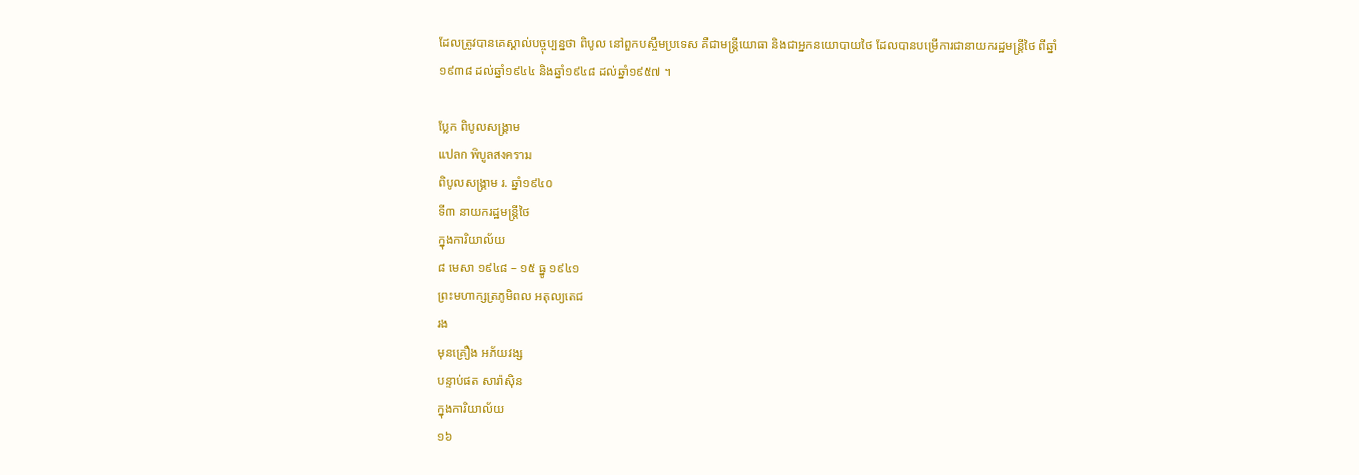ដែលត្រូវបានគេស្គាល់បច្ចុប្បន្នថា ពិបូល នៅពួកបស្ចឹមប្រទេស គឺជាមន្ត្រីយោធា និងជាអ្នកនយោបាយថៃ ដែលបានបម្រើការជានាយករដ្ឋមន្ត្រីថៃ ពីឆ្នាំ១៩៣៨ ដល់ឆ្នាំ១៩៤៤ និងឆ្នាំ១៩៤៨ ដល់ឆ្នាំ១៩៥៧ ។

ប្លែក ពិបូលសង្គ្រាម
แปลก พิบูลสงคราม
ពិបូលសង្គ្រាម រ. ឆ្នាំ១៩៤០
ទី៣ នាយករដ្ឋមន្ត្រីថៃ
ក្នុងការិយាល័យ
៨ មេសា ១៩៤៨ – ១៥ ធ្នូ ១៩៤១
ព្រះមហាក្សត្រភូមិពល អតុល្យតេជ
រង
មុនគ្រឿង អភ័យវង្ស
បន្ទាប់ផត សារ៉ាស៊ិន
ក្នុងការិយាល័យ
១៦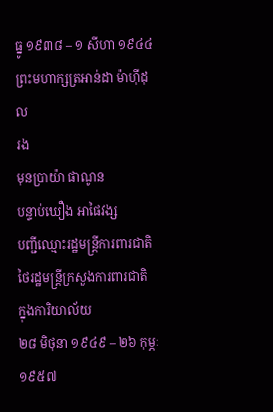ធ្នូ ១៩៣៨ – ១ សីហា ១៩៤៤
ព្រះមហាក្សត្រអាន់ដា ម៉ាហ៊ីដុល
រង
មុនប្រាយ៉ា ផាណូន
បន្ទាប់ឃឿង អាផៃវង្ស
បញ្ជីឈ្មោះរដ្ឋមន្ត្រីការពារជាតិថៃរដ្ឋមន្ត្រីក្រសួងការពារជាតិ
ក្នុងការិយាល័យ
២៨ មិថុនា ១៩៤៩ – ២៦ កុម្ភៈ ១៩៥៧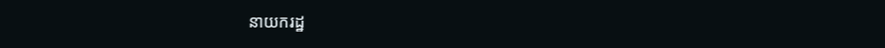នាយករដ្ឋ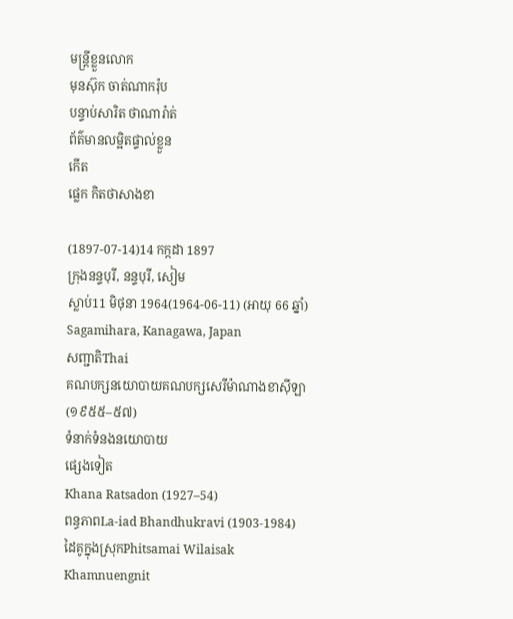មន្ត្រីខ្លួនលោក
មុនស៊ុក ចាត់ណាករ៉ុប
បន្ទាប់សារិត ថាណារ៉ាត់
ព័ត៌មានលម្អិតផ្ទាល់ខ្លួន
កើត
ផ្លេក កិតថាសាងខា

(1897-07-14)14 កក្កដា 1897
ក្រុងនន្ទបុរី, នន្ទបុរី, សៀម
ស្លាប់11 មិថុនា 1964(1964-06-11) (អាយុ 66 ឆ្នាំ)
Sagamihara, Kanagawa, Japan
សញ្ជាតិThai
គណបក្សនយោបាយគណបក្សសេរីម៉ាណាងខាស៊ីឡា (១៩៥៥–៥៧)
ទំនាក់ទំនងនយោបាយ
ផ្សេងទៀត
Khana Ratsadon (1927–54)
ពន្ធភាពLa-iad Bhandhukravi (1903-1984)
ដៃគូក្នុងស្រុកPhitsamai Wilaisak
Khamnuengnit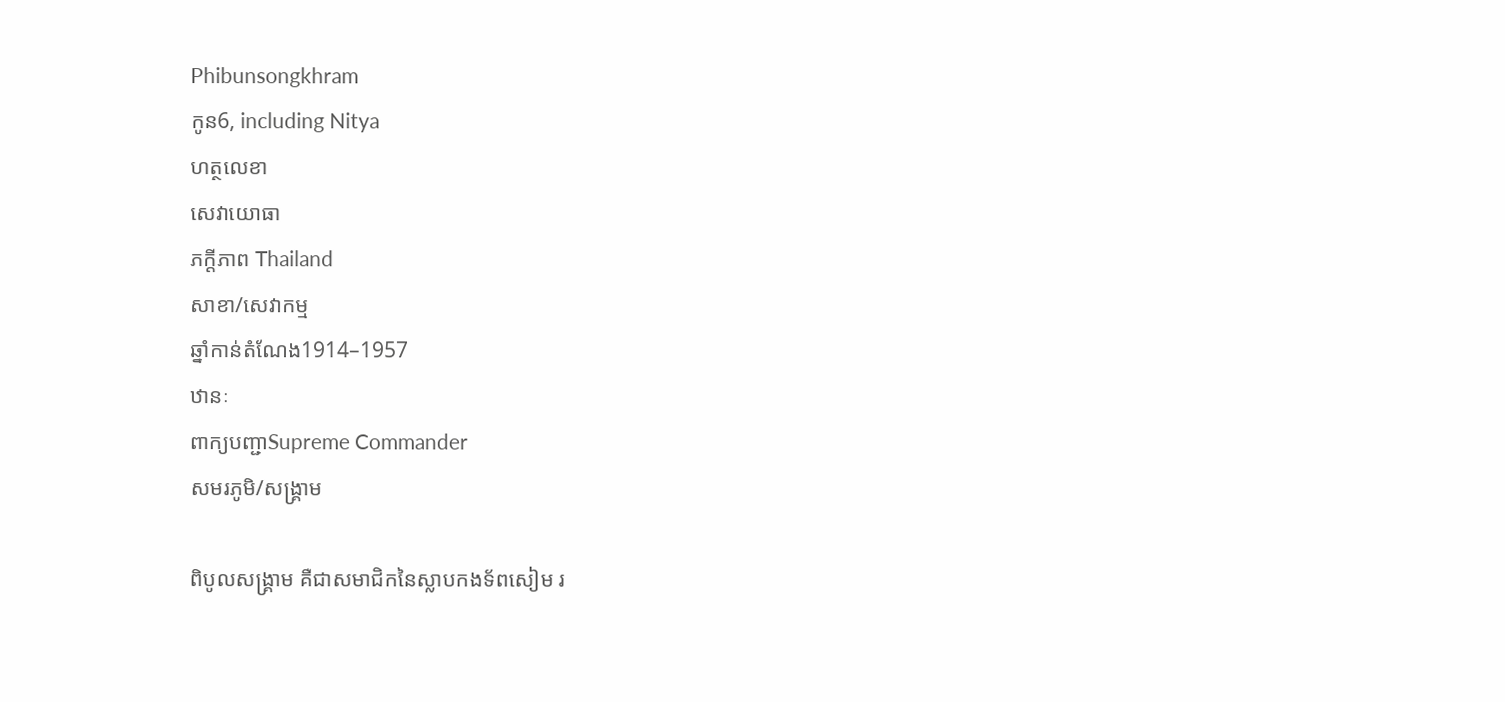Phibunsongkhram
កូន6, including Nitya
ហត្ថលេខា
សេវាយោធា
ភក្ដីភាព Thailand
សាខា/សេវាកម្ម
ឆ្នាំកាន់តំណែង1914–1957
ឋានៈ
ពាក្យបញ្ជាSupreme Commander
សមរភូមិ/សង្គ្រាម

ពិបូលសង្គ្រាម គឺជាសមាជិកនៃស្លាបកងទ័ពសៀម រ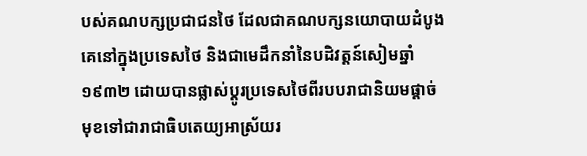បស់គណបក្សប្រជាជនថៃ ដែលជាគណបក្សនយោបាយដំបូងគេនៅក្នុងប្រទេសថៃ និងជាមេដឹកនាំនៃបដិវត្តន៍សៀមឆ្នាំ១៩៣២ ដោយបានផ្លាស់ប្តូរប្រទេសថៃពីរបបរាជានិយមផ្តាច់មុខទៅជារាជាធិបតេយ្យអាស្រ័យរ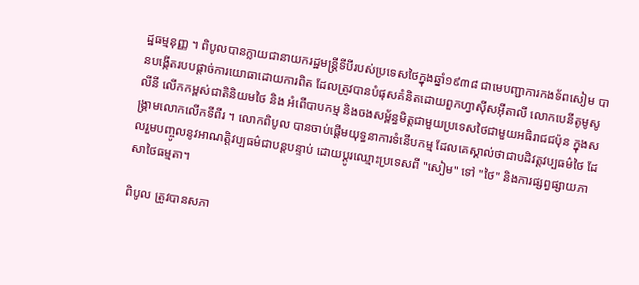ដ្ឋធម្មនុញ្ញ ។ ពិបូលបានក្លាយជានាយករដ្ឋមន្ត្រីទីបីរបស់ប្រទេសថៃក្នុងឆ្នាំ១៩៣៨ ជាមេបញ្ជាការកងទ័ពសៀម បានបង្កើតរបបផ្តាច់ការយោធាដោយការពិត ដែលត្រូវបានបំផុសគំនិតដោយពួកហ្វាស៊ីសអ៊ីតាលី លោកបេនីតូមូសូលីនី លើកកម្ពស់ជាតិនិយមថៃ និង អំពើបាបកម្ម និងចងសម្ព័ន្ធមិត្តជាមួយប្រទេសថៃជាមួយអធិរាជជប៉ុន ក្នុងសង្គ្រាមលោកលើកទីពីរ ។ លោកពិបូល បានចាប់ផ្តើមយុទ្ធនាការទំនើបកម្ម ដែលគេស្គាល់ថាជាបដិវត្តវប្បធម៌ថៃ ដែលរួមបញ្ចូលនូវអាណត្តិវប្បធម៌ជាបន្តបន្ទាប់ ដោយប្តូរឈ្មោះប្រទេសពី "សៀម" ទៅ "ថៃ" និងការផ្សព្វផ្សាយភាសាថៃធម្មតា។

ពិបូល ត្រូវបានសភា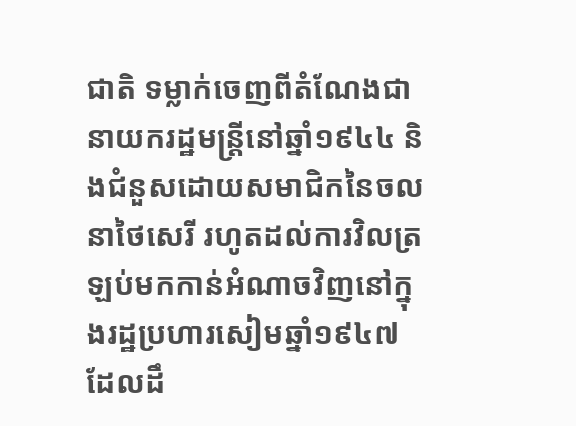ជាតិ ទម្លាក់ចេញពីតំណែងជានាយករដ្ឋមន្ត្រីនៅឆ្នាំ១៩៤៤ និងជំនួសដោយសមាជិកនៃចលនាថៃសេរី រហូតដល់ការវិលត្រឡប់មកកាន់អំណាចវិញនៅក្នុងរដ្ឋប្រហារសៀមឆ្នាំ១៩៤៧ ដែលដឹ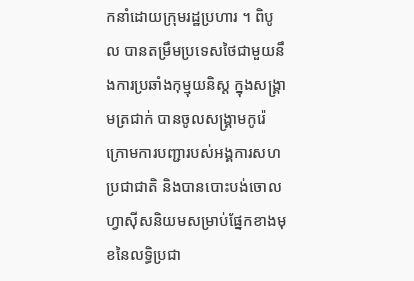កនាំដោយក្រុមរដ្ឋប្រហារ ។ ពិបូល បានតម្រឹមប្រទេសថៃជាមួយនឹងការប្រឆាំងកុម្មុយនិស្ត ក្នុងសង្រ្គាមត្រជាក់ បានចូលសង្រ្គាមកូរ៉េ ក្រោមការបញ្ជារបស់អង្គការសហប្រជាជាតិ និងបានបោះបង់ចោលហ្វាស៊ីសនិយមសម្រាប់ផ្នែកខាងមុខនៃលទ្ធិប្រជា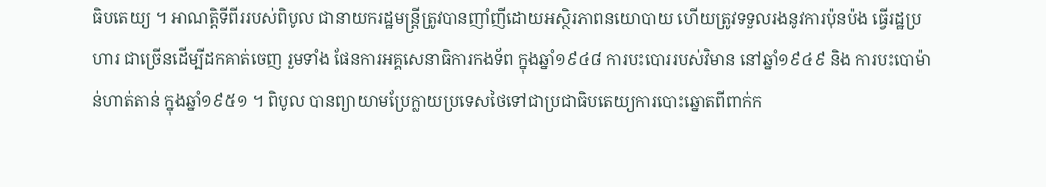ធិបតេយ្យ ។ អាណត្តិទីពីររបស់ពិបូល ជានាយករដ្ឋមន្ត្រីត្រូវបានញាំញីដោយអស្ថិរភាពនយោបាយ ហើយត្រូវទទួលរងនូវការប៉ុនប៉ង ធ្វើរដ្ឋប្រហារ ជាច្រើនដើម្បីដកគាត់ចេញ រួមទាំង ផែនការអគ្គសេនាធិការកងទ័ព ក្នុងឆ្នាំ១៩៤៨ ការបះបោររបស់វិមាន នៅឆ្នាំ១៩៤៩ និង ការបះបោម៉ាន់ហាត់តាន់ ក្នុងឆ្នាំ១៩៥១ ។ ពិបូល បានព្យាយាមប្រែក្លាយប្រទេសថៃទៅជាប្រជាធិបតេយ្យការបោះឆ្នោតពីពាក់ក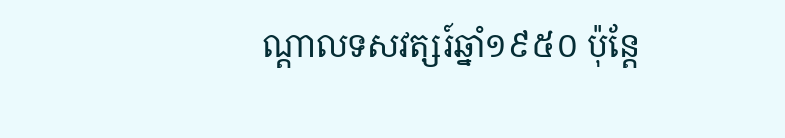ណ្តាលទសវត្សរ៍ឆ្នាំ១៩៥០ ប៉ុន្តែ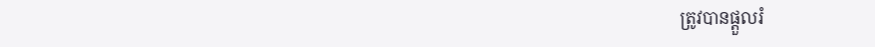ត្រូវបានផ្ដួលរំ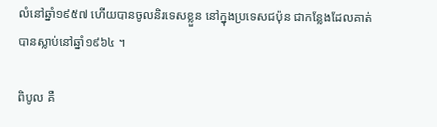លំនៅឆ្នាំ១៩៥៧ ហើយបានចូលនិរទេសខ្លួន នៅក្នុងប្រទេសជប៉ុន ជាកន្លែងដែលគាត់បានស្លាប់នៅឆ្នាំ១៩៦៤ ។

ពិបូល គឺ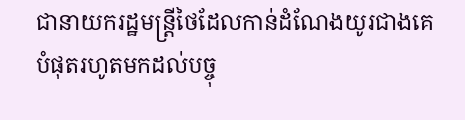ជានាយករដ្ឋមន្ត្រីថៃដែលកាន់ដំណែងយូរជាងគេបំផុតរហូតមកដល់បច្ចុ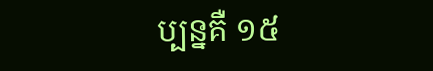ប្បន្នគឺ ១៥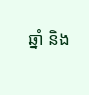ឆ្នាំ និង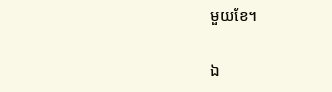មួយខែ។

ឯ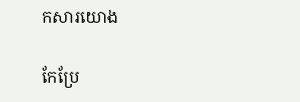កសារយោង

កែប្រែ